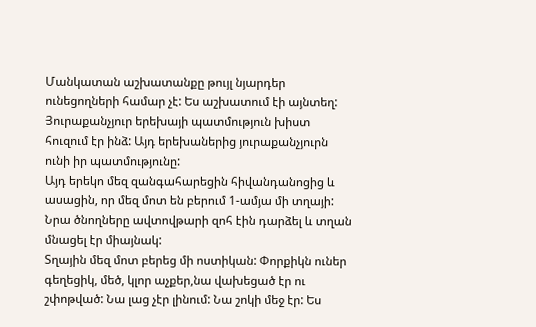Մանկատան աշխատանքը թույլ նյարդեր ունեցողների համար չէ: Ես աշխատում էի այնտեղ: Յուրաքանչյուր երեխայի պատմություն խիստ հուզում էր ինձ: Այդ երեխաներից յուրաքանչյուրն ունի իր պատմությունը:
Այդ երեկո մեզ զանգահարեցին հիվանդանոցից և ասացին, որ մեզ մոտ են բերում 1-ամյա մի տղայի: Նրա ծնողները ավտովթարի զոհ էին դարձել և տղան մնացել էր միայնակ:
Տղային մեզ մոտ բերեց մի ոստիկան: Փորքիկն ուներ գեղեցիկ, մեծ, կլոր աչքեր,նա վախեցած էր ու շփոթված: Նա լաց չէր լինում: Նա շոկի մեջ էր: Ես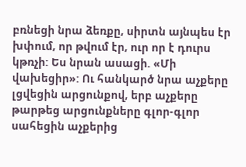բռնեցի նրա ձեռքը, սիրտն այնպես էր խփում, որ թվում էր, ուր որ է դուրս կթռչի: Ես նրան ասացի. «Մի վախեցիր»: Ու հանկարծ նրա աչքերը լցվեցին արցունքով, երբ աչքերը թարթեց արցունքները գլոր-գլոր սահեցին աչքերից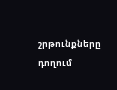շրթունքները դողում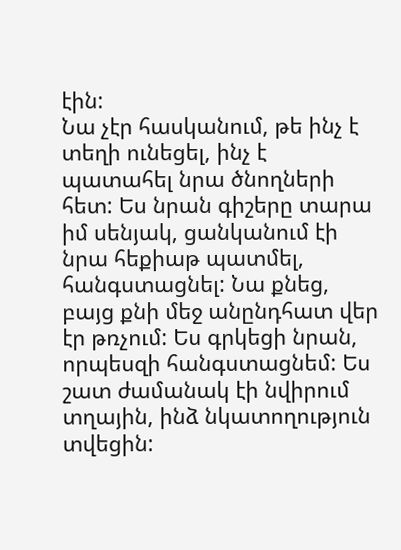էին:
Նա չէր հասկանում, թե ինչ է տեղի ունեցել, ինչ է պատահել նրա ծնողների հետ: Ես նրան գիշերը տարա իմ սենյակ, ցանկանում էի նրա հեքիաթ պատմել, հանգստացնել: Նա քնեց, բայց քնի մեջ անընդհատ վեր էր թռչում: Ես գրկեցի նրան, որպեսզի հանգստացնեմ: Ես շատ ժամանակ էի նվիրում տղային, ինձ նկատողություն տվեցին: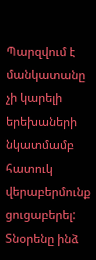Պարզվում է մանկատանը չի կարելի երեխաների նկատմամբ հատուկ վերաբերմունք ցուցաբերել: Տնօրենը ինձ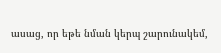ասաց, որ եթե նման կերպ շարունակեմ,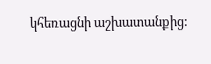կհեռացնի աշխատանքից: